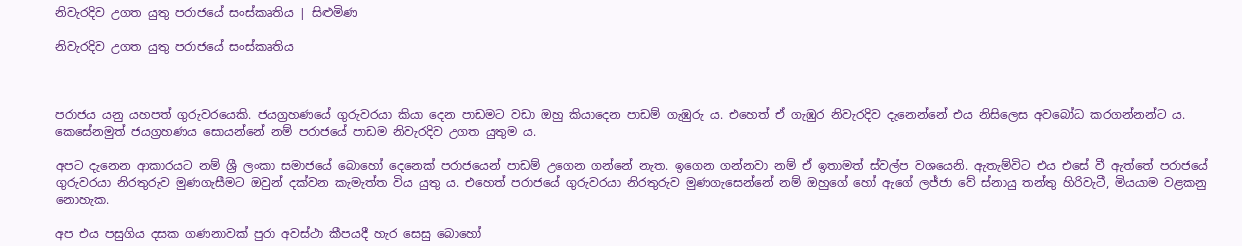නිවැරදිව උගත යුතු පරාජයේ සංස්කෘතිය | සිළුමිණ

නිවැරදිව උගත යුතු පරාජයේ සංස්කෘතිය



පරාජය යනු යහපත් ගුරුවරයෙකි. ජයග්‍රහණයේ ගුරුවරයා කියා දෙන පාඩමට වඩා ඔහු කියාදෙන පාඩම් ගැඹුරු ය. එහෙත් ඒ ගැඹුර නිවැරදිව දැනෙන්නේ එය නිසිලෙස අවබෝධ කරගන්නන්ට ය. කෙසේනමුත් ජයග්‍රහණය සොයන්නේ නම් පරාජයේ පාඩම නිවැරදිව උගත යුතුම ය.

අපට දැනෙන ආකාරයට නම් ශ්‍රී ලංකා සමාජයේ බොහෝ දෙනෙක් පරාජයෙන් පාඩම් උගෙන ගන්නේ නැත. ඉගෙන ගන්නවා නම් ඒ ඉතාමත් ස්වල්ප වශයෙනි. ඇතැම්විට එය එසේ වී ඇත්තේ පරාජයේ ගුරුවරයා නිරතුරුව මුණගැසීමට ඔවුන් දක්වන කැමැත්ත විය යුතු ය. එහෙත් පරාජයේ ගුරුවරයා නිරතුරුව මුණගැසෙන්නේ නම් ඔහුගේ හෝ ඇගේ ලජ්ජා වේ ස්නායු තන්තු හිරිවැටී, මියයාම වළකනු නොහැක.

අප එය පසුගිය දසක ගණනාවක් පුරා අවස්ථා කීපයදී හැර සෙසු බොහෝ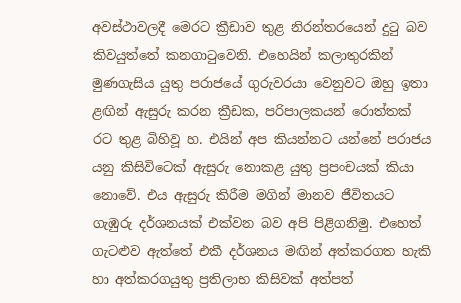අවස්ථාවලදී මෙරට ක්‍රීඩාව තුළ නිරන්තරයෙන් දුටු බව කිවයුත්තේ කනගාටුවෙනි. එහෙයින් කලාතුරකින් මුණගැසිය යුතු පරාජයේ ගුරුවරයා වෙනුවට ඔහු ඉතා ළඟින් ඇසුරු කරන ක්‍රීඩක, පරිපාලකයන් රොත්තක් රට තුළ බිහිවූ හ. එයින් අප කියන්නට යන්නේ පරාජය යනු කිසිවිටෙක් ඇසුරු නොකළ යුතු ප්‍රපංචයක් කියා නොවේ. එය ඇසුරු කිරීම මගින් මානව ජීවිතයට ගැඹුරු දර්ශනයක් එක්වන බව අපි පිළිගනිමු. එහෙත් ගැටළුව ඇත්තේ එකී දර්ශනය මඟින් අත්කරගත හැකි හා අත්කරගයුතු ප්‍රතිලාභ කිසිවක් අත්පත්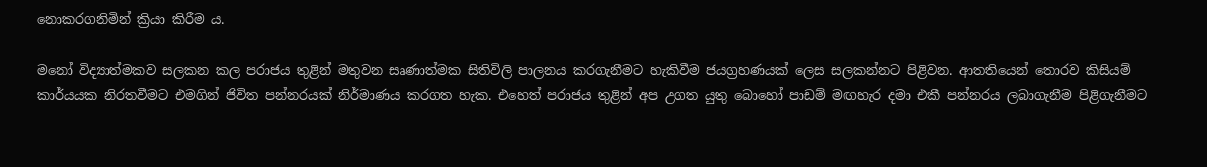නොකරගනිමින් ක්‍රියා කිරීම ය.

මනෝ විද්‍යාත්මකව සලකන කල පරාජය තුළින් මතුවන සෘණාත්මක සිතිවිලි පාලනය කරගැනීමට හැකිවීම ජයග්‍රහණයක් ලෙස සලකන්නට පිළිවන. ආතතියෙන් තොරව කිසියම් කාර්යයක නිරතවීමට එමගින් ජිවිත පන්නරයක් නිර්මාණය කරගත හැක. එහෙත් පරාජය තුළින් අප උගත යුතු බොහෝ පාඩම් මඟහැර දමා එකී පන්නරය ලබාගැනීම පිළිගැනීමට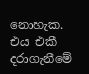නොහැක. එය එකී දරාගැනීමේ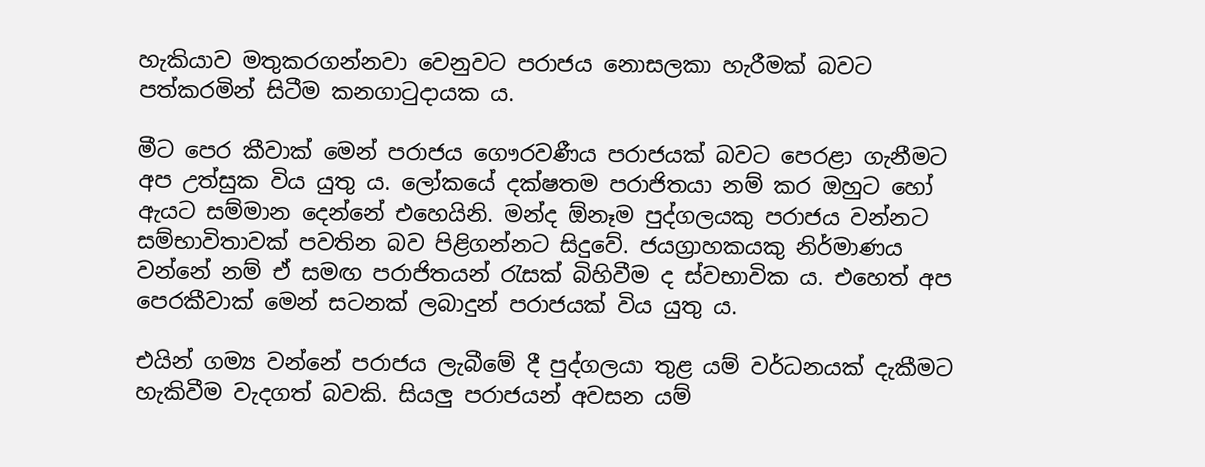හැකියාව මතුකරගන්නවා වෙනුවට පරාජය නොසලකා හැරීමක් බවට පත්කරමින් සිටීම කනගාටුදායක ය.

මීට පෙර කීවාක් මෙන් පරාජය ගෞරවණීය පරාජයක් බවට පෙරළා ගැනීමට අප උත්සුක විය යුතු ය. ලෝකයේ දක්ෂතම පරාජිතයා නම් කර ඔහුට හෝ ඇයට සම්මාන දෙන්නේ එහෙයිනි. මන්ද ඕනෑම පුද්ගලයකු පරාජය වන්නට සම්භාවිතාවක් පවතින බව පිළිගන්නට සිදුවේ. ජයග්‍රාහකයකු නිර්මාණය වන්නේ නම් ඒ සමඟ පරාජිතයන් රැසක් බිහිවීම ද ස්වභාවික ය. එහෙත් අප පෙරකීවාක් මෙන් සටනක් ලබාදුන් පරාජයක් විය යුතු ය.

එයින් ගම්‍ය වන්නේ පරාජය ලැබීමේ දී පුද්ගලයා තුළ යම් වර්ධනයක් දැකීමට හැකිවීම වැදගත් බවකි. සියලු පරාජයන් අවසන යම්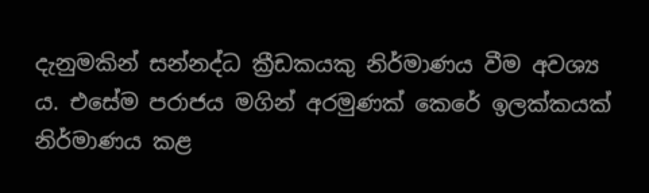දැනුමකින් සන්නද්ධ ක්‍රීඩකයකු නිර්මාණය වීම අවශ්‍ය ය. එසේම පරාජය මගින් අරමුණක් කෙරේ ඉලක්කයක් නිර්මාණය කළ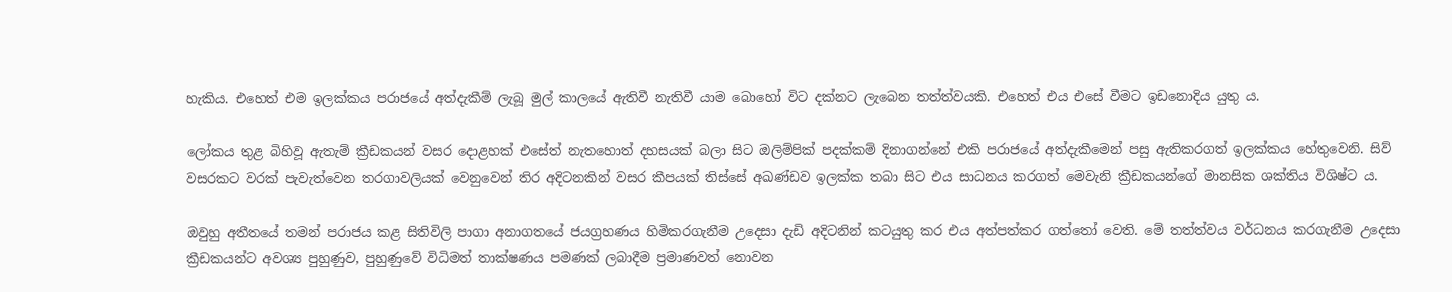හැකිය. එහෙත් එම ඉලක්කය පරාජයේ අත්දැකීම් ලැබූ මුල් කාලයේ ඇතිවී නැතිවී යාම බොහෝ විට දක්නට ලැබෙන තත්ත්වයකි. එහෙත් එය එසේ වීමට ඉඩනොදිය යුතු ය.

ලෝකය තුළ බිහිවූ ඇතැම් ක්‍රීඩකයන් වසර දොළහක් එසේත් නැතහොත් දහසයක් බලා සිට ඔලිම්පික් පදක්කම් දිනාගන්නේ එකි පරාජයේ අත්දැකීමෙන් පසු ඇතිකරගත් ඉලක්කය හේතුවෙනි. සිව් වසරකට වරක් පැවැත්වෙන තරගාවලියක් වෙනුවෙන් තිර අදිටනකින් වසර කීපයක් තිස්සේ අඛණ්ඩව ඉලක්ක තබා සිට එය සාධනය කරගත් මෙවැනි ක්‍රීඩකයන්ගේ මානසික ශක්තිය විශිෂ්ට ය.

ඔවුහු අතීතයේ තමන් පරාජය කළ සිතිවිලි පාගා අනාගතයේ ජයග්‍රහණය හිමිකරගැනීම උදෙසා දැඩි අදිටනින් කටයුතු කර එය අත්පත්කර ගත්තෝ වෙති. මේ තත්ත්වය වර්ධනය කරගැනීම උදෙසා ක්‍රීඩකයන්ට අවශ්‍ය පුහුණුව, පුහුණුවේ විධිමත් තාක්ෂණය පමණක් ලබාදීම ප්‍රමාණවත් නොවන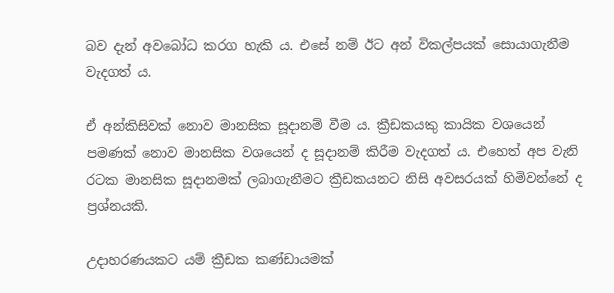බව දැන් අවබෝධ කරග හැකි ය. එසේ නම් ඊට අන් විකල්පයක් සොයාගැනීම වැදගත් ය.

ඒ අන්කිසිවක් නොව මානසික සූදානම් වීම ය. ක්‍රීඩකයකු කායික වශයෙන් පමණක් නොව මානසික වශයෙන් ද සූදානම් කිරීම වැදගත් ය. එහෙත් අප වැනි රටක මානසික සූදානමක් ලබාගැනීමට ක්‍රීඩකයනට නිසි අවසරයක් හිමිවන්නේ ද ප්‍රශ්නයකි.

උදාහරණයකට යම් ක්‍රීඩක කණ්ඩායමක්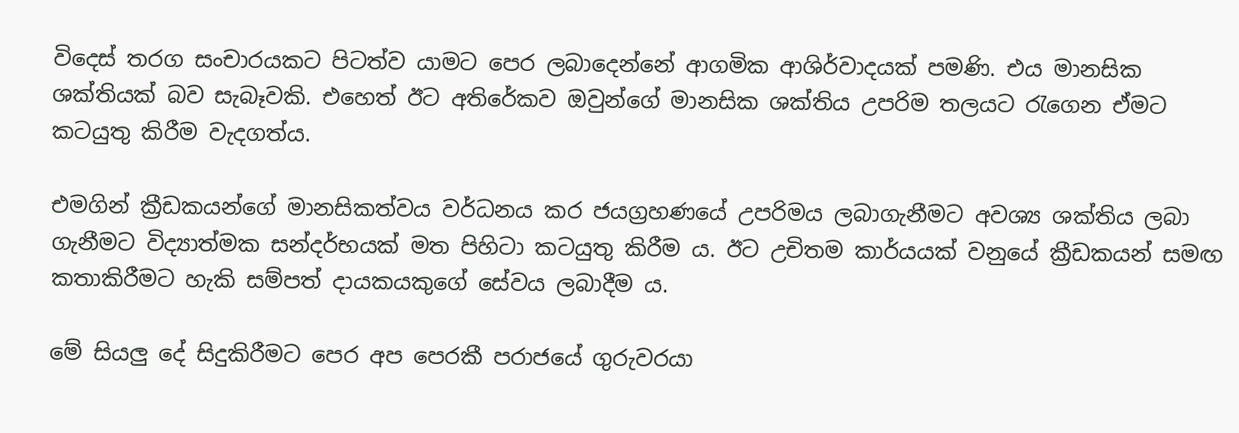විදෙස් තරග සංචාරයකට පිටත්ව යාමට පෙර ලබාදෙන්නේ ආගමික ආශිර්වාදයක් පමණි. එය මානසික ශක්තියක් බව සැබෑවකි. එහෙත් ඊට අතිරේකව ඔවුන්ගේ මානසික ශක්තිය උපරිම තලයට රැගෙන ඒමට කටයුතු කිරීම වැදගත්ය.

එමගින් ක්‍රීඩකයන්ගේ මානසිකත්වය වර්ධනය කර ජයග්‍රහණයේ උපරිමය ලබාගැනීමට අවශ්‍ය ශක්තිය ලබා ගැනීමට විද්‍යාත්මක සන්දර්භයක් මත පිහිටා කටයුතු කිරීම ය. ඊට උචිතම කාර්යයක් වනුයේ ක්‍රීඩකයන් සමඟ කතාකිරීමට හැකි සම්පත් දායකයකුගේ සේවය ලබාදීම ය.

මේ සියලු දේ සිදුකිරීමට පෙර අප පෙරකී පරාජයේ ගුරුවරයා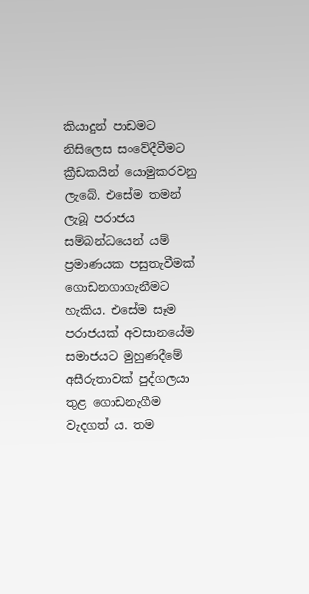කියාදුන් පාඩමට නිසිලෙස සංවේදීවීමට ක්‍රීඩකයින් යොමුකරවනු ලැබේ. එසේම තමන් ලැබූ පරාජය සම්බන්ධයෙන් යම් ප්‍රමාණයක පසුතැවීමක් ගොඩනගාගැනීමට හැකිය. එසේම සෑම පරාජයක් අවසානයේම සමාජයට මුහුණදීමේ අසීරුතාවක් පුද්ගලයා තුළ ගොඩනැගීම වැදගත් ය. තම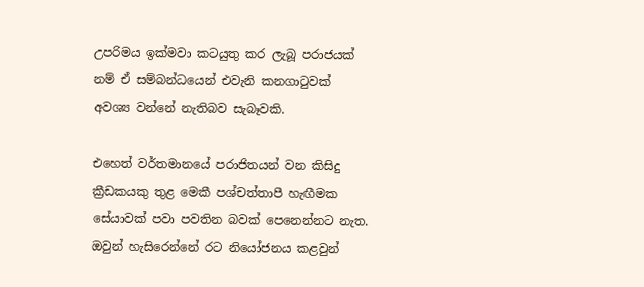උපරිමය ඉක්මවා කටයුතු කර ලැබූ පරාජයක් නම් ඒ සම්බන්ධයෙන් එවැනි කනගාටුවක් අවශ්‍ය වන්නේ නැතිබව සැබෑවකි.

එහෙත් වර්තමානයේ පරාජිතයන් වන කිසිදු ක්‍රීඩකයකු තුළ මෙකී පශ්චත්තාපී හැඟීමක සේයාවක් පවා පවතින බවක් පෙනෙන්නට නැත. ඔවුන් හැසිරෙන්නේ රට නියෝජනය කළවුන්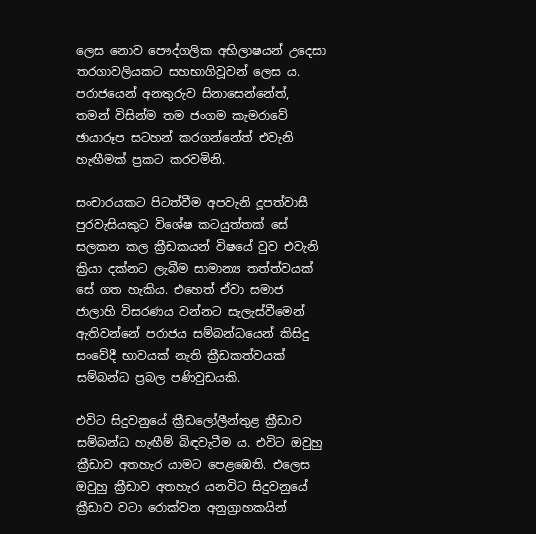ලෙස නොව පෞද්ගලික අභිලාෂයන් උදෙසා තරගාවලියකට සහභාගිවූවන් ලෙස ය. පරාජයෙන් අනතුරුව සිනාසෙන්නේත්, තමන් විසින්ම තම ජංගම කැමරාවේ ඡායාරූප සටහන් කරගන්නේත් එවැනි හැඟීමක් ප්‍රකට කරවමිනි.

සංචාරයකට පිටත්වීම අපවැනි දූපත්වාසී පුරවැසියකුට විශේෂ කටයුත්තක් සේ සලකන කල ක්‍රීඩකයන් විෂයේ වුව එවැනි ක්‍රියා දක්නට ලැබීම සාමාන්‍ය තත්ත්වයක් සේ ගත හැකිය. එහෙත් ඒවා සමාජ ජාලාහි විසරණය වන්නට සැලැස්වීමෙන් ඇතිවන්නේ පරාජය සම්බන්ධයෙන් කිසිදු සංවේදී භාවයක් නැති ක්‍රීඩකත්වයක් සම්බන්ධ ප්‍රබල පණිවුඩයකි.

එවිට සිදුවනුයේ ක්‍රීඩලෝලීන්තුළ ක්‍රීඩාව සම්බන්ධ හැඟීම් බිඳවැටීම ය. එවිට ඔවුහු ක්‍රීඩාව අතහැර යාමට පෙළඹෙති. එලෙස ඔවුහු ක්‍රීඩාව අතහැර යනවිට සිදුවනුයේ ක්‍රීඩාව වටා රොක්වන අනුග්‍රාහකයින්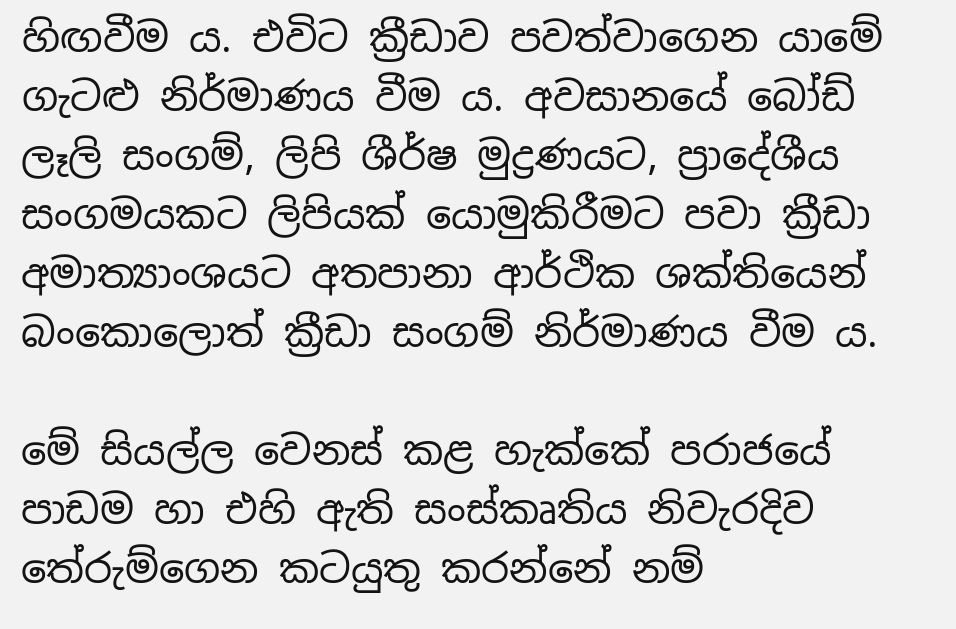හිඟවීම ය. එවිට ක්‍රීඩාව පවත්වාගෙන යාමේ ගැටළු නිර්මාණය වීම ය. අවසානයේ බෝඩ් ලෑලි සංගම්, ලිපි ශීර්ෂ මුද්‍රණයට, ප්‍රාදේශීය සංගමයකට ලිපියක් යොමුකිරීමට පවා ක්‍රීඩා අමාත්‍යාංශයට අතපානා ආර්ථික ශක්තියෙන් බංකොලොත් ක්‍රීඩා සංගම් නිර්මාණය වීම ය.

මේ සියල්ල වෙනස් කළ හැක්කේ පරාජයේ පාඩම හා එහි ඇති සංස්කෘතිය නිවැරදිව තේරුම්ගෙන කටයුතු කරන්නේ නම්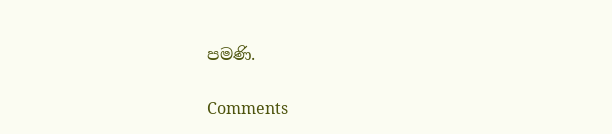පමණි.

Comments